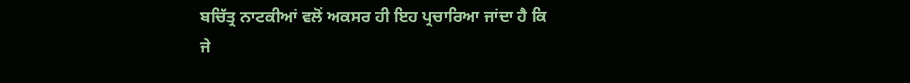ਬਚਿੱਤ੍ਰ ਨਾਟਕੀਆਂ ਵਲੋਂ ਅਕਸਰ ਹੀ ਇਹ ਪ੍ਰਚਾਰਿਆ ਜਾਂਦਾ ਹੈ ਕਿ
ਜੇ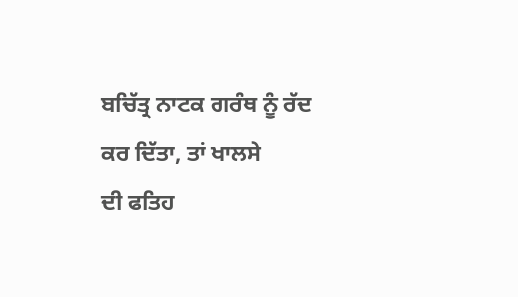ਬਚਿੱਤ੍ਰ ਨਾਟਕ ਗਰੰਥ ਨੂੰ ਰੱਦ ਕਰ ਦਿੱਤਾ, ਤਾਂ ਖਾਲਸੇ
ਦੀ ਫਤਿਹ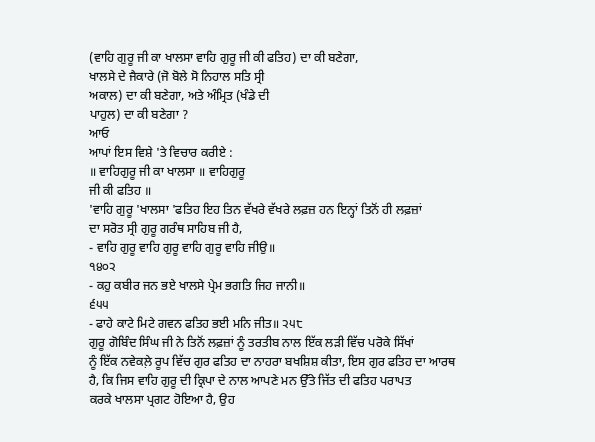(ਵਾਹਿ ਗੁਰੂ ਜੀ ਕਾ ਖਾਲਸਾ ਵਾਹਿ ਗੁਰੂ ਜੀ ਕੀ ਫਤਿਹ) ਦਾ ਕੀ ਬਣੇਗਾ,
ਖਾਲਸੇ ਦੇ ਜੈਕਾਰੇ (ਜੋ ਬੋਲੇ ਸੋ ਨਿਹਾਲ ਸਤਿ ਸ੍ਰੀ
ਅਕਾਲ) ਦਾ ਕੀ ਬਣੇਗਾ, ਅਤੇ ਅੰਮ੍ਰਿਤ (ਖੰਡੇ ਦੀ
ਪਾਹੁਲ) ਦਾ ਕੀ ਬਣੇਗਾ ?
ਆਓ
ਆਪਾਂ ਇਸ ਵਿਸ਼ੇ 'ਤੇ ਵਿਚਾਰ ਕਰੀਏ :
॥ ਵਾਹਿਗੁਰੂ ਜੀ ਕਾ ਖਾਲਸਾ ॥ ਵਾਹਿਗੁਰੂ
ਜੀ ਕੀ ਫਤਿਹ ॥
'ਵਾਹਿ ਗੁਰੂ 'ਖਾਲਸਾ 'ਫਤਿਹ ਇਹ ਤਿਨ ਵੱਖਰੇ ਵੱਖਰੇ ਲਫ਼ਜ਼ ਹਨ ਇਨ੍ਹਾਂ ਤਿਨੋਂ ਹੀ ਲਫ਼ਜ਼ਾਂ
ਦਾ ਸਰੋਤ ਸ੍ਰੀ ਗੁਰੂ ਗਰੰਥ ਸਾਹਿਬ ਜੀ ਹੈ,
- ਵਾਹਿ ਗੁਰੂ ਵਾਹਿ ਗੁਰੂ ਵਾਹਿ ਗੁਰੂ ਵਾਹਿ ਜੀਉ॥
੧੪੦੨
- ਕਹੁ ਕਬੀਰ ਜਨ ਭਏ ਖਾਲਸੇ ਪ੍ਰੇਮ ਭਗਤਿ ਜਿਹ ਜਾਨੀ॥
੬੫੫
- ਫਾਹੇ ਕਾਟੇ ਮਿਟੇ ਗਵਨ ਫਤਿਹ ਭਈ ਮਨਿ ਜੀਤ॥ ੨੫੮
ਗੁਰੂ ਗੋਬਿੰਦ ਸਿੰਘ ਜੀ ਨੇ ਤਿਨੋਂ ਲਫ਼ਜ਼ਾਂ ਨੂੰ ਤਰਤੀਬ ਨਾਲ ਇੱਕ ਲੜੀ ਵਿੱਚ ਪਰੋਕੇ ਸਿੱਖਾਂ
ਨੂੰ ਇੱਕ ਨਵੇਕਲ਼ੇ ਰੂਪ ਵਿੱਚ ਗੁਰ ਫਤਿਹ ਦਾ ਨਾਹਰਾ ਬਖਸ਼ਿਸ਼ ਕੀਤਾ, ਇਸ ਗੁਰ ਫਤਿਹ ਦਾ ਆਰਥ
ਹੈ, ਕਿ ਜਿਸ ਵਾਹਿ ਗੁਰੂ ਦੀ ਕ੍ਰਿਪਾ ਦੇ ਨਾਲ ਆਪਣੇ ਮਨ ਉੱਤੇ ਜਿੱਤ ਦੀ ਫਤਿਹ ਪਰਾਪਤ
ਕਰਕੇ ਖਾਲਸਾ ਪ੍ਰਗਟ ਹੋਇਆ ਹੈ, ਉਹ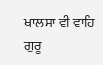ਖਾਲਸਾ ਵੀ ਵਾਹਿ ਗੁਰੂ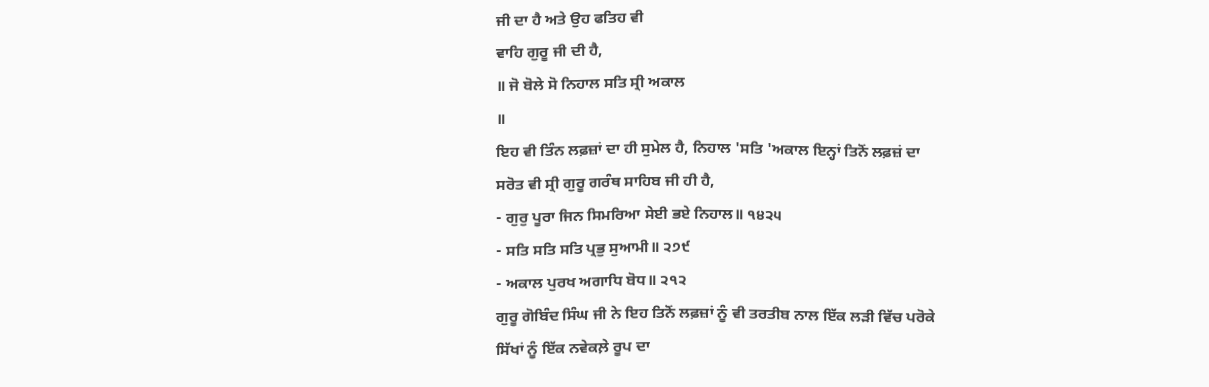ਜੀ ਦਾ ਹੈ ਅਤੇ ਉਹ ਫਤਿਹ ਵੀ
ਵਾਹਿ ਗੁਰੂ ਜੀ ਦੀ ਹੈ,
॥ ਜੋ ਬੋਲੇ ਸੋ ਨਿਹਾਲ ਸਤਿ ਸ੍ਰੀ ਅਕਾਲ
॥
ਇਹ ਵੀ ਤਿੰਨ ਲਫ਼ਜ਼ਾਂ ਦਾ ਹੀ ਸੁਮੇਲ ਹੈ, ਨਿਹਾਲ 'ਸਤਿ 'ਅਕਾਲ ਇਨ੍ਹਾਂ ਤਿਨੋਂ ਲਫ਼ਜ਼ਂ ਦਾ
ਸਰੋਤ ਵੀ ਸ੍ਰੀ ਗੁਰੂ ਗਰੰਥ ਸਾਹਿਬ ਜੀ ਹੀ ਹੈ,
- ਗੁਰੁ ਪੂਰਾ ਜਿਨ ਸਿਮਰਿਆ ਸੇਈ ਭਏ ਨਿਹਾਲ॥ ੧੪੨੫
- ਸਤਿ ਸਤਿ ਸਤਿ ਪ੍ਰਭੁ ਸੁਆਮੀ॥ ੨੭੯
- ਅਕਾਲ ਪੁਰਖ ਅਗਾਧਿ ਬੋਧ॥ ੨੧੨
ਗੁਰੂ ਗੋਬਿੰਦ ਸਿੰਘ ਜੀ ਨੇ ਇਹ ਤਿਨੋਂ ਲਫ਼ਜ਼ਾਂ ਨੂੰ ਵੀ ਤਰਤੀਬ ਨਾਲ ਇੱਕ ਲੜੀ ਵਿੱਚ ਪਰੋਕੇ
ਸਿੱਖਾਂ ਨੂੰ ਇੱਕ ਨਵੇਕਲ਼ੇ ਰੂਪ ਦਾ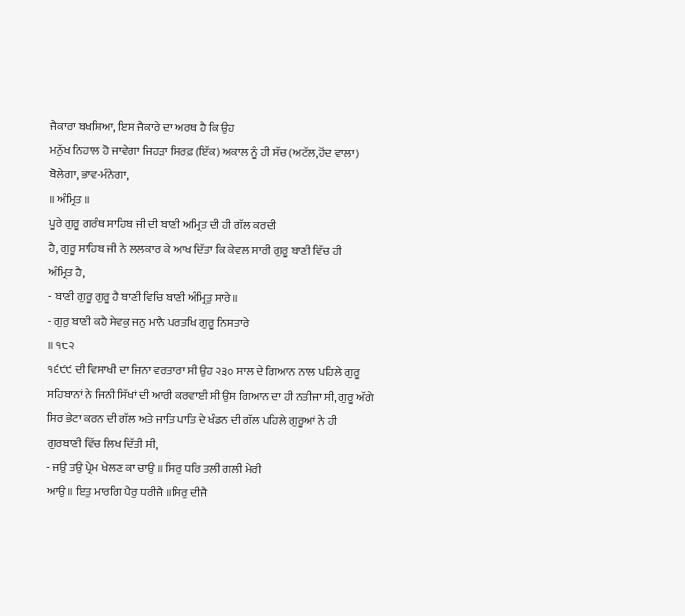ਜੈਕਾਰਾ ਬਖਸ਼ਿਆ, ਇਸ ਜੈਕਾਰੇ ਦਾ ਅਰਥ ਹੈ ਕਿ ਉਹ
ਮਨੁੱਖ ਨਿਹਾਲ ਹੋ ਜਾਵੇਗਾ ਜਿਹੜਾ ਸਿਰਫ਼ (ਇੱਕ) ਅਕਾਲ ਨੂੰ ਹੀ ਸੱਚ (ਅਟੱਲ,ਹੋਂਦ ਵਾਲਾ)
ਬੋਲੇਗਾ, ਭਾਵ-ਮੰਨੇਗਾ,
॥ ਅੰਮ੍ਰਿਤ ॥
ਪੂਰੇ ਗੁਰੂ ਗਰੰਥ ਸਾਹਿਬ ਜੀ ਦੀ ਬਾਣੀ ਅਮ੍ਰਿਤ ਦੀ ਹੀ ਗੱਲ ਕਰਦੀ
ਹੈ, ਗੁਰੂ ਸਾਹਿਬ ਜੀ ਨੇ ਲਲਕਾਰ ਕੇ ਆਖ ਦਿੱਤਾ ਕਿ ਕੇਵਲ ਸਾਰੀ ਗੁਰੂ ਬਾਣੀ ਵਿੱਚ ਹੀ
ਅੰਮ੍ਰਿਤ ਹੈ,
- ਬਾਣੀ ਗੁਰੂ ਗੁਰੂ ਹੈ ਬਾਣੀ ਵਿਚਿ ਬਾਣੀ ਅੰਮ੍ਰਿਤੁ ਸਾਰੇ॥
- ਗੁਰੁ ਬਾਣੀ ਕਹੈ ਸੇਵਕੁ ਜਨੁ ਮਾਨੈ ਪਰਤਖਿ ਗੁਰੂ ਨਿਸਤਾਰੇ
॥ ੧੮੨
੧੬੯੯ ਦੀ ਵਿਸਾਖੀ ਦਾ ਜਿਨਾ ਵਰਤਾਰਾ ਸੀ ਉਹ ੨੩੦ ਸਾਲ ਦੇ ਗਿਆਨ ਨਾਲ ਪਹਿਲੇ ਗੁਰੂ
ਸਹਿਬਾਨਾਂ ਨੇ ਜਿਨੀ ਸਿੱਖਾਂ ਦੀ ਆਰੀ ਕਰਵਾਈ ਸੀ ਉਸ ਗਿਆਨ ਦਾ ਹੀ ਨਤੀਜਾ ਸੀ, ਗੁਰੂ ਅੱਗੇ
ਸਿਰ ਭੇਟਾ ਕਰਨ ਦੀ ਗੱਲ ਅਤੇ ਜਾਤਿ ਪਾਤਿ ਦੇ ਖੰਡਨ ਦੀ ਗੱਲ ਪਹਿਲੇ ਗੁਰੂਆਂ ਨੇ ਹੀ
ਗੁਰਬਾਣੀ ਵਿੱਚ ਲਿਖ ਦਿੱਤੀ ਸੀ,
- ਜਉ ਤਉ ਪ੍ਰੇਮ ਖੇਲਣ ਕਾ ਚਾਉ ॥ ਸਿਰੁ ਧਰਿ ਤਲੀ ਗਲੀ ਮੇਰੀ
ਆਉ॥ ਇਤੁ ਮਾਰਗਿ ਪੈਰੁ ਧਰੀਜੈ ॥ਸਿਰੁ ਦੀਜੈ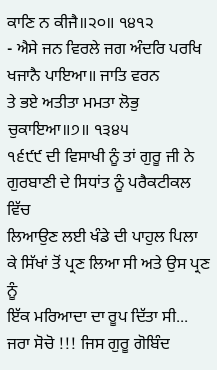ਕਾਣਿ ਨ ਕੀਜੈ॥੨੦॥ ੧੪੧੨
- ਐਸੇ ਜਨ ਵਿਰਲੇ ਜਗ ਅੰਦਰਿ ਪਰਖਿ ਖਜਾਨੈ ਪਾਇਆ॥ ਜਾਤਿ ਵਰਨ
ਤੇ ਭਏ ਅਤੀਤਾ ਮਮਤਾ ਲੋਭੁ ਚੁਕਾਇਆ॥੭॥ ੧੩੪੫
੧੬੯੯ ਦੀ ਵਿਸਾਖੀ ਨੂੰ ਤਾਂ ਗੁਰੂ ਜੀ ਨੇ ਗੁਰਬਾਣੀ ਦੇ ਸਿਧਾਂਤ ਨੂੰ ਪਰੈਕਟੀਕਲ ਵਿੱਚ
ਲਿਆਉਣ ਲਈ ਖੰਡੇ ਦੀ ਪਾਹੁਲ ਪਿਲਾ ਕੇ ਸਿੱਖਾਂ ਤੋਂ ਪ੍ਰਣ ਲਿਆ ਸੀ ਅਤੇ ਉਸ ਪ੍ਰਣ ਨੂੰ
ਇੱਕ ਮਰਿਆਦਾ ਦਾ ਰੂਪ ਦਿੱਤਾ ਸੀ...
ਜਰਾ ਸੋਚੋ !!! ਜਿਸ ਗੁਰੂ ਗੋਬਿੰਦ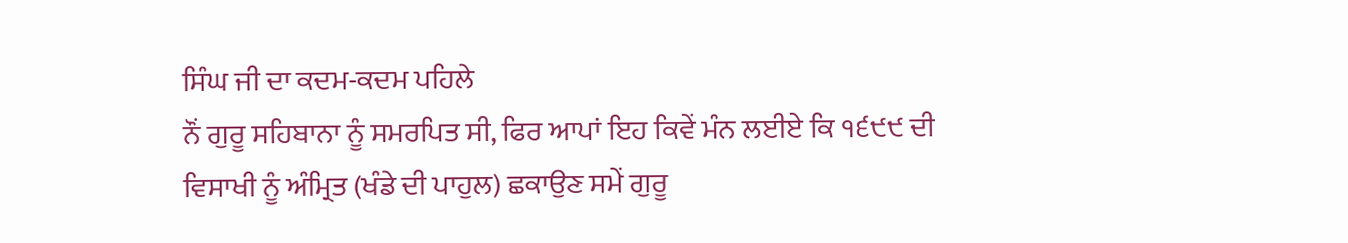ਸਿੰਘ ਜੀ ਦਾ ਕਦਮ-ਕਦਮ ਪਹਿਲੇ
ਨੌਂ ਗੁਰੂ ਸਹਿਬਾਨਾ ਨੂੰ ਸਮਰਪਿਤ ਸੀ, ਫਿਰ ਆਪਾਂ ਇਹ ਕਿਵੇਂ ਮੰਨ ਲਈਏ ਕਿ ੧੬੯੯ ਦੀ
ਵਿਸਾਖੀ ਨੂੰ ਅੰਮ੍ਰਿਤ (ਖੰਡੇ ਦੀ ਪਾਹੁਲ) ਛਕਾਉਣ ਸਮੇਂ ਗੁਰੂ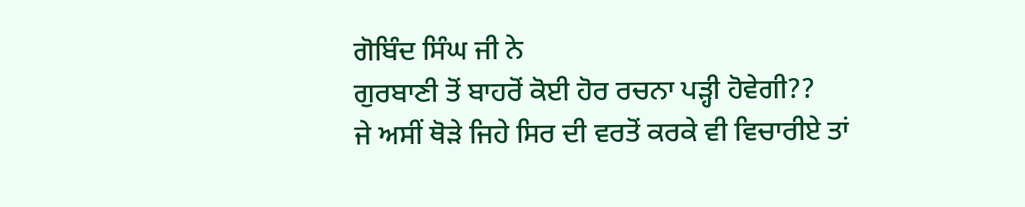ਗੋਬਿੰਦ ਸਿੰਘ ਜੀ ਨੇ
ਗੁਰਬਾਣੀ ਤੋਂ ਬਾਹਰੋਂ ਕੋਈ ਹੋਰ ਰਚਨਾ ਪੜ੍ਹੀ ਹੋਵੇਗੀ??
ਜੇ ਅਸੀਂ ਥੋੜੇ ਜਿਹੇ ਸਿਰ ਦੀ ਵਰਤੋਂ ਕਰਕੇ ਵੀ ਵਿਚਾਰੀਏ ਤਾਂ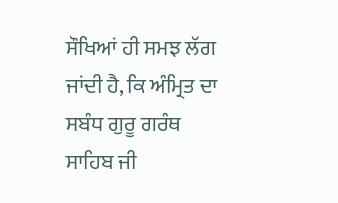ਸੌਖਿਆਂ ਹੀ ਸਮਝ ਲੱਗ ਜਾਂਦੀ ਹੈ, ਕਿ ਅੰਮ੍ਰਿਤ ਦਾ ਸਬੰਧ ਗੁਰੂ ਗਰੰਥ ਸਾਹਿਬ ਜੀ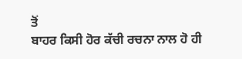ਤੋਂ
ਬਾਹਰ ਕਿਸੀ ਹੋਰ ਕੱਚੀ ਰਚਨਾ ਨਾਲ ਹੋ ਹੀ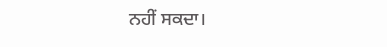ਨਹੀਂ ਸਕਦਾ।